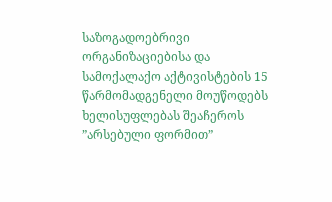საზოგადოებრივი ორგანიზაციებისა და სამოქალაქო აქტივისტების 15 წარმომადგენელი მოუწოდებს ხელისუფლებას შეაჩეროს ”არსებული ფორმით”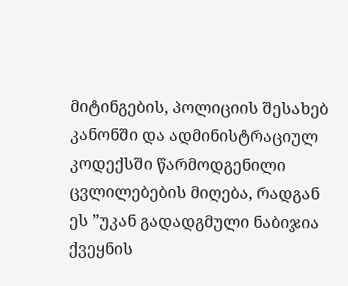მიტინგების, პოლიციის შესახებ კანონში და ადმინისტრაციულ კოდექსში წარმოდგენილი ცვლილებების მიღება, რადგან ეს ”უკან გადადგმული ნაბიჯია ქვეყნის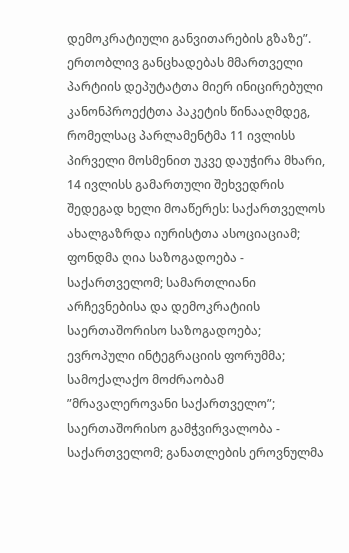დემოკრატიული განვითარების გზაზე”.
ერთობლივ განცხადებას მმართველი პარტიის დეპუტატთა მიერ ინიცირებული კანონპროექტთა პაკეტის წინააღმდეგ, რომელსაც პარლამენტმა 11 ივლისს პირველი მოსმენით უკვე დაუჭირა მხარი, 14 ივლისს გამართული შეხვედრის შედეგად ხელი მოაწერეს: საქართველოს ახალგაზრდა იურისტთა ასოციაციამ; ფონდმა ღია საზოგადოება - საქართველომ; სამართლიანი არჩევნებისა და დემოკრატიის საერთაშორისო საზოგადოება; ევროპული ინტეგრაციის ფორუმმა; სამოქალაქო მოძრაობამ ”მრავალეროვანი საქართველო”; საერთაშორისო გამჭვირვალობა - საქართველომ; განათლების ეროვნულმა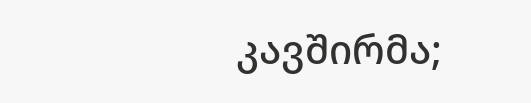კავშირმა;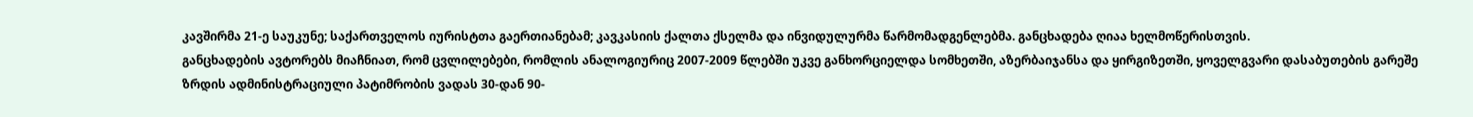კავშირმა 21-ე საუკუნე; საქართველოს იურისტთა გაერთიანებამ; კავკასიის ქალთა ქსელმა და ინვიდულურმა წარმომადგენლებმა. განცხადება ღიაა ხელმოწერისთვის.
განცხადების ავტორებს მიაჩნიათ, რომ ცვლილებები, რომლის ანალოგიურიც 2007-2009 წლებში უკვე განხორციელდა სომხეთში, აზერბაიჯანსა და ყირგიზეთში, ყოველგვარი დასაბუთების გარეშე ზრდის ადმინისტრაციული პატიმრობის ვადას 30-დან 90-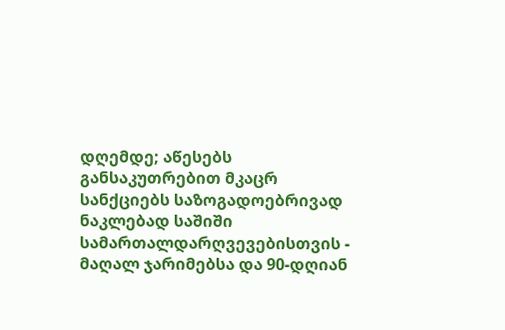დღემდე; აწესებს განსაკუთრებით მკაცრ სანქციებს საზოგადოებრივად ნაკლებად საშიში სამართალდარღვევებისთვის - მაღალ ჯარიმებსა და 90-დღიან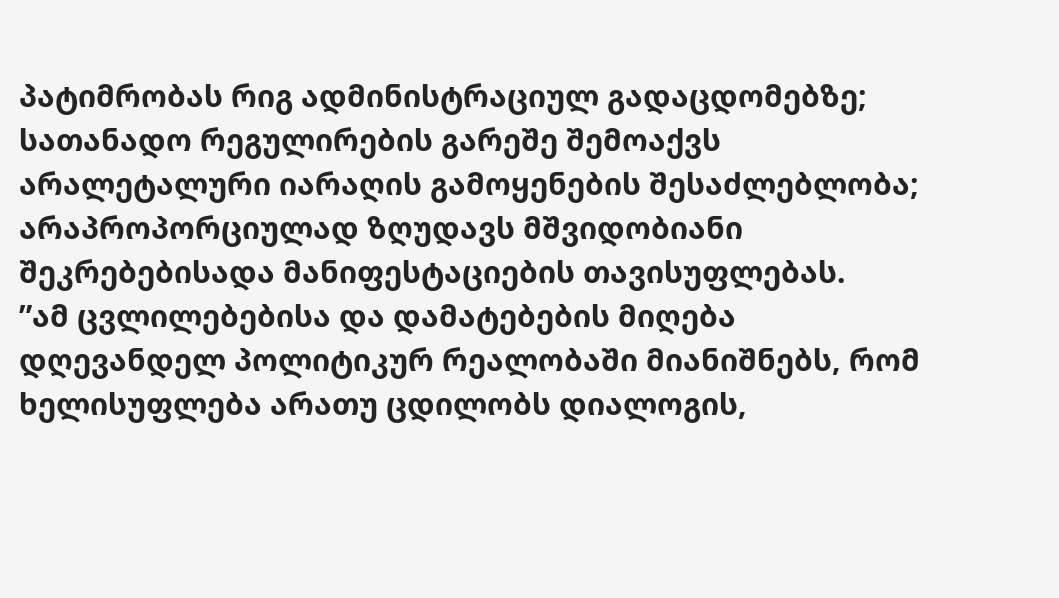პატიმრობას რიგ ადმინისტრაციულ გადაცდომებზე; სათანადო რეგულირების გარეშე შემოაქვს არალეტალური იარაღის გამოყენების შესაძლებლობა; არაპროპორციულად ზღუდავს მშვიდობიანი შეკრებებისადა მანიფესტაციების თავისუფლებას.
”ამ ცვლილებებისა და დამატებების მიღება დღევანდელ პოლიტიკურ რეალობაში მიანიშნებს, რომ ხელისუფლება არათუ ცდილობს დიალოგის,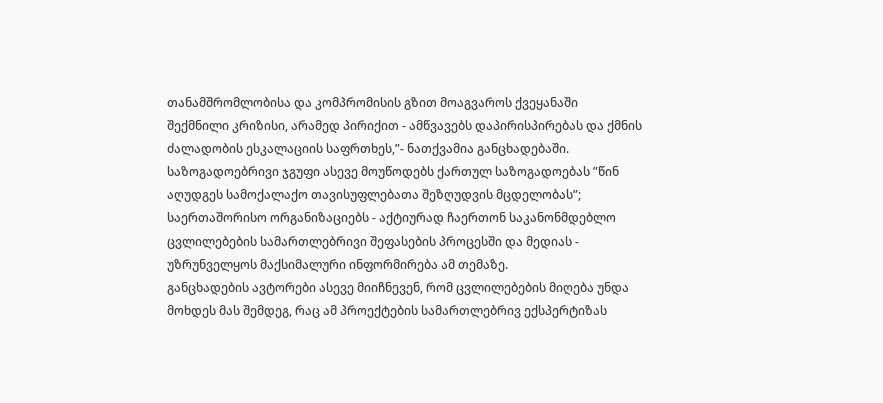თანამშრომლობისა და კომპრომისის გზით მოაგვაროს ქვეყანაში შექმნილი კრიზისი, არამედ პირიქით - ამწვავებს დაპირისპირებას და ქმნის ძალადობის ესკალაციის საფრთხეს,”- ნათქვამია განცხადებაში.
საზოგადოებრივი ჯგუფი ასევე მოუწოდებს ქართულ საზოგადოებას ”წინ აღუდგეს სამოქალაქო თავისუფლებათა შეზღუდვის მცდელობას”; საერთაშორისო ორგანიზაციებს - აქტიურად ჩაერთონ საკანონმდებლო ცვლილებების სამართლებრივი შეფასების პროცესში და მედიას - უზრუნველყოს მაქსიმალური ინფორმირება ამ თემაზე.
განცხადების ავტორები ასევე მიიჩნევენ, რომ ცვლილებების მიღება უნდა მოხდეს მას შემდეგ, რაც ამ პროექტების სამართლებრივ ექსპერტიზას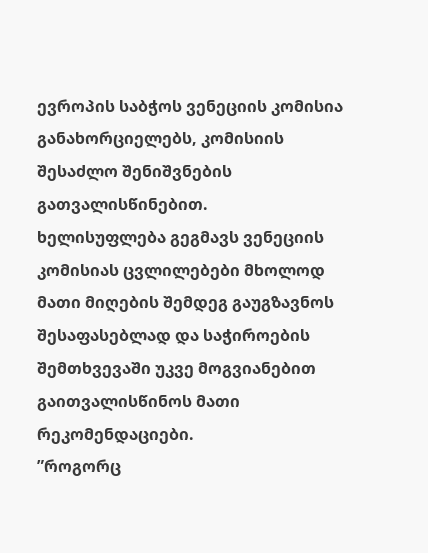ევროპის საბჭოს ვენეციის კომისია განახორციელებს, კომისიის შესაძლო შენიშვნების გათვალისწინებით.
ხელისუფლება გეგმავს ვენეციის კომისიას ცვლილებები მხოლოდ მათი მიღების შემდეგ გაუგზავნოს შესაფასებლად და საჭიროების შემთხვევაში უკვე მოგვიანებით გაითვალისწინოს მათი რეკომენდაციები.
”როგორც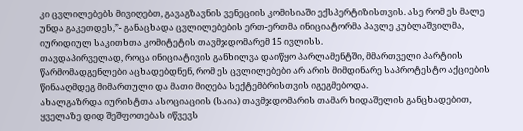კი ცვლილებებს მივიღებთ, გავაგზავნის ვენეციის კომისიაში ექსპერტიზისთვის. ასე რომ ეს მალე უნდა გაკეთდეს,”- განაცხადა ცვლილებების ერთ-ერთმა ინიციატორმა პავლე კუბლაშვილმა, იურიდიულ საკითხთა კომიტეტის თავმჯდომარემ 15 ივლისს.
თავდაპირველად, როცა ინიციატივის განხილვა დაიწყო პარლამენტში, მმართველი პარტიის წარმომადგენლები აცხადებდნენ, რომ ეს ცვლილებები არ არის მიმდინარე საპროტესტო აქციების წინააღმდეგ მიმართული და მათი მიღება სექტემბრისთვის იგეგმებოდა.
ახალგაზრდა იურისტთა ასოციაციის (საია) თავმჯდომარის თამარ ხიდაშელის განცხადებით, ყველაზე დიდ შეშფოთებას იწვევს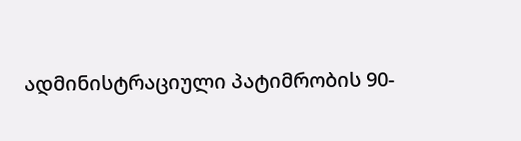ადმინისტრაციული პატიმრობის 90-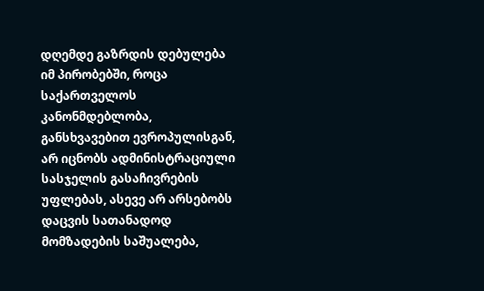დღემდე გაზრდის დებულება იმ პირობებში, როცა საქართველოს კანონმდებლობა, განსხვავებით ევროპულისგან, არ იცნობს ადმინისტრაციული სასჯელის გასაჩივრების უფლებას, ასევე არ არსებობს დაცვის სათანადოდ მომზადების საშუალება,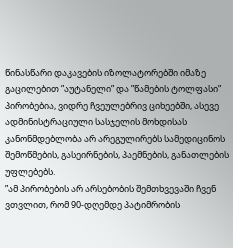წინასწარი დაკავების იზოლატორებში იმაზე გაცილებით ”აუტანელი” და ”წამების ტოლფასი” პირობებია, ვიდრე ჩვეულებრივ ციხეებში, ასევე ადმინისტრაციული სასჯელის მოხდისას კანონმდებლობა არ არეგულირებს სამედიცინოს შემოწმების, გასეირნების, პაემნების, განათლების უფლებებს.
”ამ პირობების არ არსებობის შემთხვევაში ჩვენ ვთვლით, რომ 90-დღემდე პატიმრობის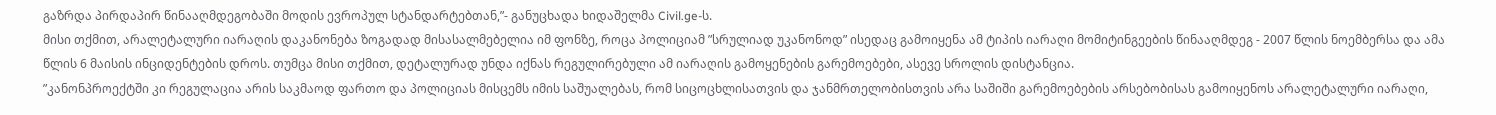გაზრდა პირდაპირ წინააღმდეგობაში მოდის ევროპულ სტანდარტებთან,”- განუცხადა ხიდაშელმა Civil.ge-ს.
მისი თქმით, არალეტალური იარაღის დაკანონება ზოგადად მისასალმებელია იმ ფონზე, როცა პოლიციამ ”სრულიად უკანონოდ” ისედაც გამოიყენა ამ ტიპის იარაღი მომიტინგეების წინააღმდეგ - 2007 წლის ნოემბერსა და ამა წლის 6 მაისის ინციდენტების დროს. თუმცა მისი თქმით, დეტალურად უნდა იქნას რეგულირებული ამ იარაღის გამოყენების გარემოებები, ასევე სროლის დისტანცია.
”კანონპროექტში კი რეგულაცია არის საკმაოდ ფართო და პოლიციას მისცემს იმის საშუალებას, რომ სიცოცხლისათვის და ჯანმრთელობისთვის არა საშიში გარემოებების არსებობისას გამოიყენოს არალეტალური იარაღი,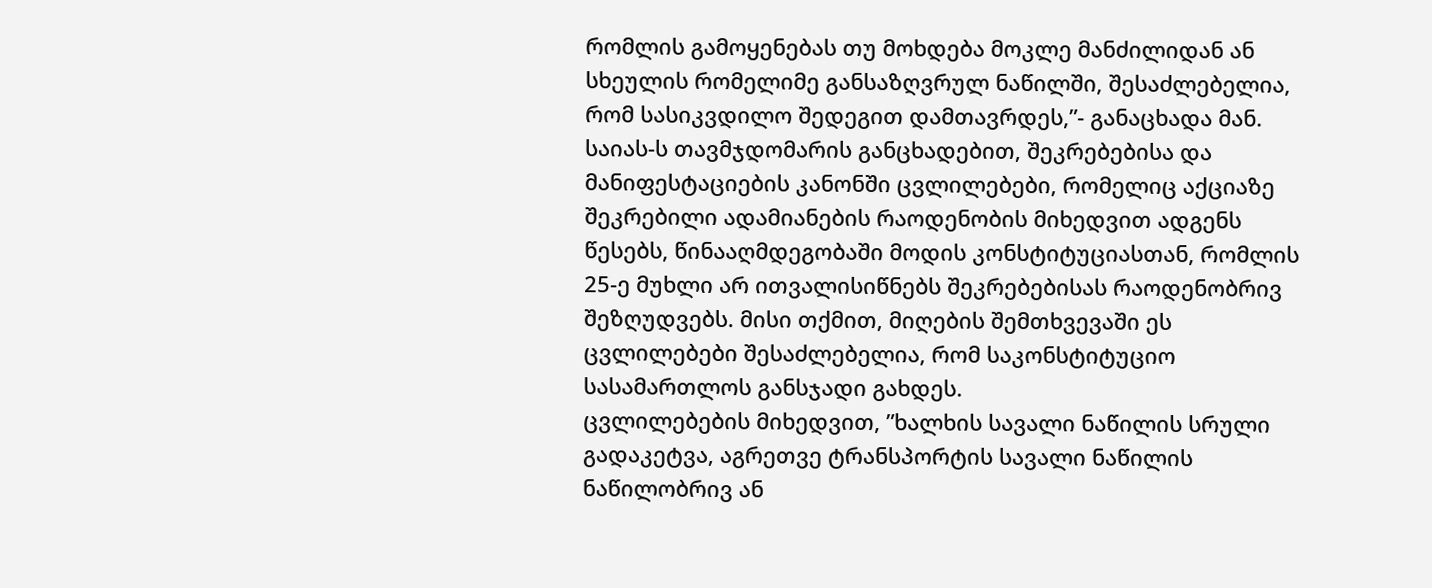რომლის გამოყენებას თუ მოხდება მოკლე მანძილიდან ან სხეულის რომელიმე განსაზღვრულ ნაწილში, შესაძლებელია, რომ სასიკვდილო შედეგით დამთავრდეს,”- განაცხადა მან.
საიას-ს თავმჯდომარის განცხადებით, შეკრებებისა და მანიფესტაციების კანონში ცვლილებები, რომელიც აქციაზე შეკრებილი ადამიანების რაოდენობის მიხედვით ადგენს წესებს, წინააღმდეგობაში მოდის კონსტიტუციასთან, რომლის 25-ე მუხლი არ ითვალისიწნებს შეკრებებისას რაოდენობრივ შეზღუდვებს. მისი თქმით, მიღების შემთხვევაში ეს ცვლილებები შესაძლებელია, რომ საკონსტიტუციო სასამართლოს განსჯადი გახდეს.
ცვლილებების მიხედვით, ”ხალხის სავალი ნაწილის სრული გადაკეტვა, აგრეთვე ტრანსპორტის სავალი ნაწილის ნაწილობრივ ან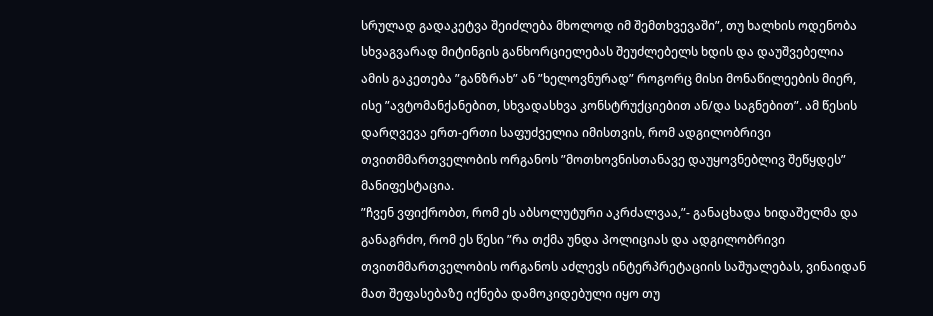სრულად გადაკეტვა შეიძლება მხოლოდ იმ შემთხვევაში”, თუ ხალხის ოდენობა სხვაგვარად მიტინგის განხორციელებას შეუძლებელს ხდის და დაუშვებელია ამის გაკეთება ”განზრახ” ან ”ხელოვნურად” როგორც მისი მონაწილეების მიერ, ისე ”ავტომანქანებით, სხვადასხვა კონსტრუქციებით ან/და საგნებით”. ამ წესის დარღვევა ერთ-ერთი საფუძველია იმისთვის, რომ ადგილობრივი თვითმმართველობის ორგანოს ”მოთხოვნისთანავე დაუყოვნებლივ შეწყდეს” მანიფესტაცია.
”ჩვენ ვფიქრობთ, რომ ეს აბსოლუტური აკრძალვაა,”- განაცხადა ხიდაშელმა და განაგრძო, რომ ეს წესი ”რა თქმა უნდა პოლიციას და ადგილობრივი თვითმმართველობის ორგანოს აძლევს ინტერპრეტაციის საშუალებას, ვინაიდან მათ შეფასებაზე იქნება დამოკიდებული იყო თუ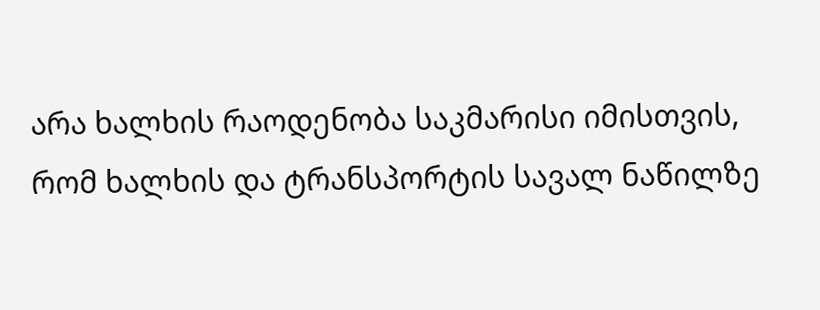არა ხალხის რაოდენობა საკმარისი იმისთვის, რომ ხალხის და ტრანსპორტის სავალ ნაწილზე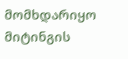მომხდარიყო მიტინგის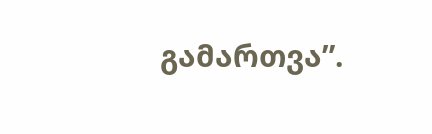გამართვა”.